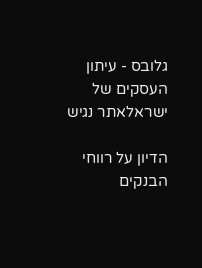גלובס - עיתון העסקים של ישראלאתר נגיש

הדיון על רווחי הבנקים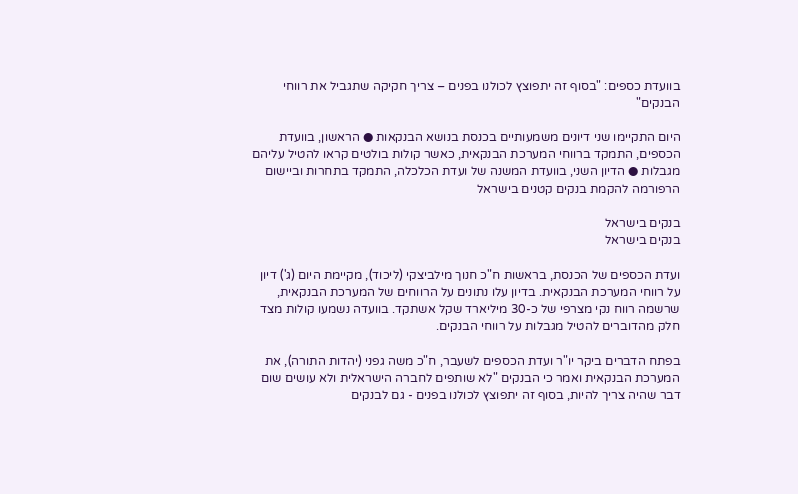בוועדת כספים: "בסוף זה יתפוצץ לכולנו בפנים – צריך חקיקה שתגביל את רווחי הבנקים"

היום התקיימו שני דיונים משמעותיים בכנסת בנושא הבנקאות ● הראשון, בוועדת הכספים, התמקד ברווחי המערכת הבנקאית, כאשר קולות בולטים קראו להטיל עליהם מגבלות ● הדיון השני, בוועדת המשנה של ועדת הכלכלה, התמקד בתחרות וביישום הרפורמה להקמת בנקים קטנים בישראל

בנקים בישראל
בנקים בישראל

ועדת הכספים של הכנסת, בראשות ח"כ חנוך מילביצקי (ליכוד), מקיימת היום (ג') דיון על רווחי המערכת הבנקאית. בדיון עלו נתונים על הרווחים של המערכת הבנקאית, שרשמה רווח נקי מצרפי של כ-30 מיליארד שקל אשתקד. בוועדה נשמעו קולות מצד חלק מהדוברים להטיל מגבלות על רווחי הבנקים.

בפתח הדברים ביקר יו"ר ועדת הכספים לשעבר, ח"כ משה גפני (יהדות התורה), את המערכת הבנקאית ואמר כי הבנקים "לא שותפים לחברה הישראלית ולא עושים שום דבר שהיה צריך להיות, בסוף זה יתפוצץ לכולנו בפנים - גם לבנקים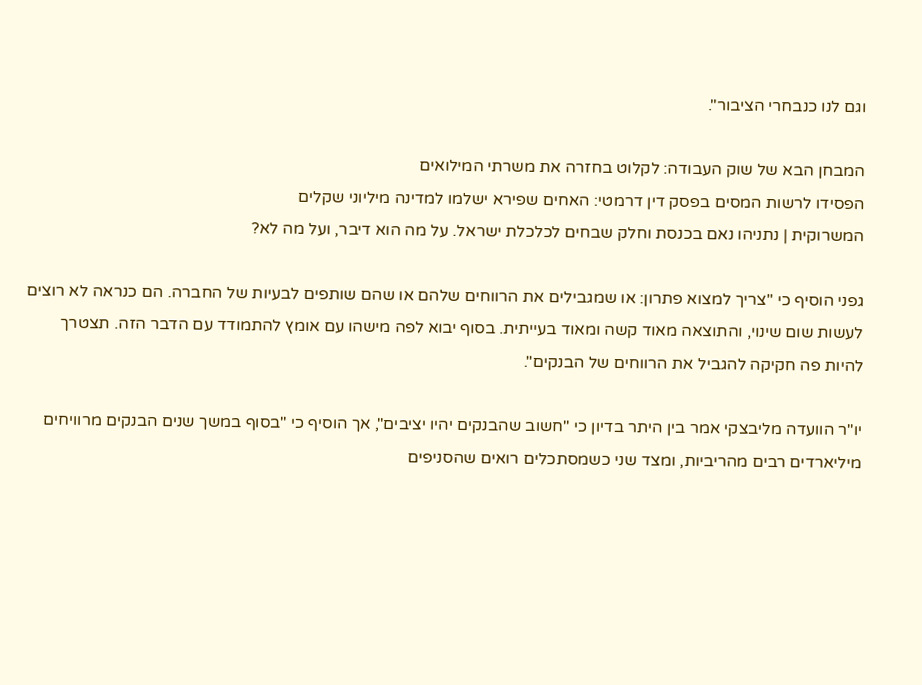וגם לנו כנבחרי הציבור".

המבחן הבא של שוק העבודה: לקלוט בחזרה את משרתי המילואים
הפסידו לרשות המסים בפסק דין דרמטי: האחים שפירא ישלמו למדינה מיליוני שקלים
המשרוקית | נתניהו נאם בכנסת וחלק שבחים לכלכלת ישראל. על מה הוא דיבר, ועל מה לא?

גפני הוסיף כי "צריך למצוא פתרון: או שמגבילים את הרווחים שלהם או שהם שותפים לבעיות של החברה. הם כנראה לא רוצים לעשות שום שינוי, והתוצאה מאוד קשה ומאוד בעייתית. בסוף יבוא לפה מישהו עם אומץ להתמודד עם הדבר הזה. תצטרך להיות פה חקיקה להגביל את הרווחים של הבנקים".

יו"ר הוועדה מליבצקי אמר בין היתר בדיון כי "חשוב שהבנקים יהיו יציבים", אך הוסיף כי "בסוף במשך שנים הבנקים מרוויחים מיליארדים רבים מהריביות, ומצד שני כשמסתכלים רואים שהסניפים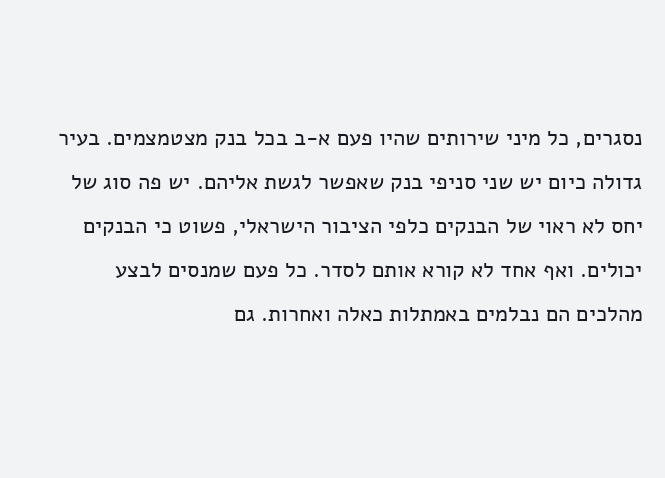נסגרים, כל מיני שירותים שהיו פעם א-ב בכל בנק מצטמצמים. בעיר גדולה כיום יש שני סניפי בנק שאפשר לגשת אליהם. יש פה סוג של יחס לא ראוי של הבנקים כלפי הציבור הישראלי, פשוט כי הבנקים יכולים. ואף אחד לא קורא אותם לסדר. כל פעם שמנסים לבצע מהלכים הם נבלמים באמתלות כאלה ואחרות. גם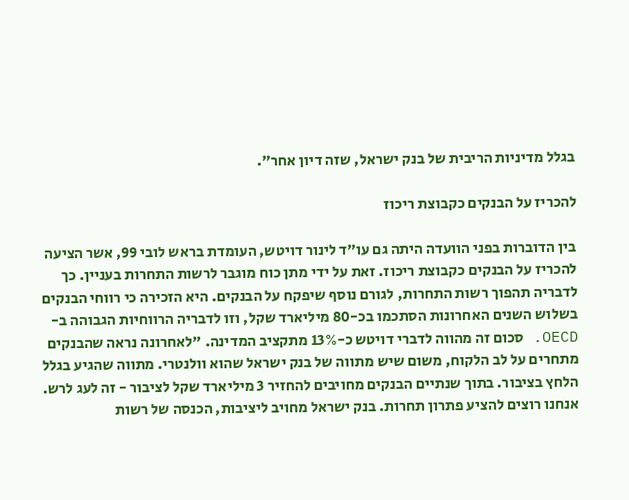בגלל מדיניות הריבית של בנק ישראל, שזה דיון אחר".

להכריז על הבנקים כקבוצת ריכוז

בין הדוברות בפני הוועדה היתה גם עו"ד לינור דויטש, העומדת בראש לובי 99, אשר הציעה להכריז על הבנקים כקבוצת ריכוז. זאת על ידי מתן כוח מוגבר לרשות התחרות בעניין. כך לדבריה תהפוך רשות התחרות, לגורם נוסף שיפקח על הבנקים. היא הזכירה כי רווחי הבנקים בשלוש השנים האחרונות הסתכמו בכ-80 מיליארד שקל, וזו לדבריה הרווחיות הגבוהה ב-OECD. סכום זה מהווה לדברי דויטש כ-13% מתקציב המדינה. "לאחרונה נראה שהבנקים מתחרים על לב הלקוח, משום שיש מתווה של בנק ישראל שהוא וולנטרי. מתווה שהגיע בגלל הלחץ בציבור. בתוך שנתיים הבנקים מחויבים להחזיר 3 מיליארד שקל לציבור - זה לעג לרש. אנחנו רוצים להציע פתרון תחרות. בנק ישראל מחויב ליציבות, הכנסה של רשות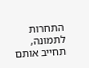התחרות לתמונה, תחייב אותם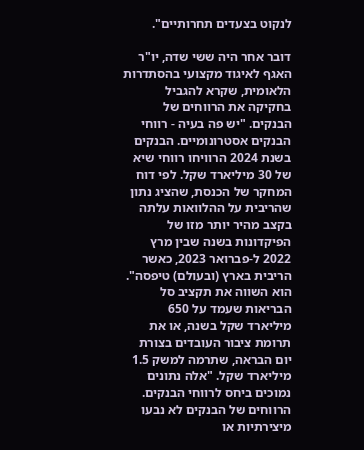לנקוט בצעדים תחרותיים".

דובר אחר היה ששי שדה, יו"ר האגף לאיגוד מקצועי בהסתדרות הלאומית, שקרא להגביל בחקיקה את הרווחים של הבנקים. "יש פה בעיה - רווחי הבנקים אסטרונומיים. הבנקים בשנת 2024 הרוויחו רווחי שיא של 30 מיליארד שקל. לפי דוח המחקר של הכנסת, שהציג נתון שהריבית על ההלוואות עלתה בקצב מהיר יותר מזו של הפיקדונות בשנה שבין מרץ 2022 ל-פברואר 2023, כאשר הריבית בארץ (ובעולם) טיפסה". הוא השווה את תקציב סל הבריאות שעמד על 650 מיליארד שקל בשנה, או את תרומת ציבור העובדים בצורת יום הבראה, שתרמה למשק 1.5 מיליארד שקל. "אלה נתונים נמוכים ביחס לרווחי הבנקים. הרווחים של הבנקים לא נבעו מיצירתיות או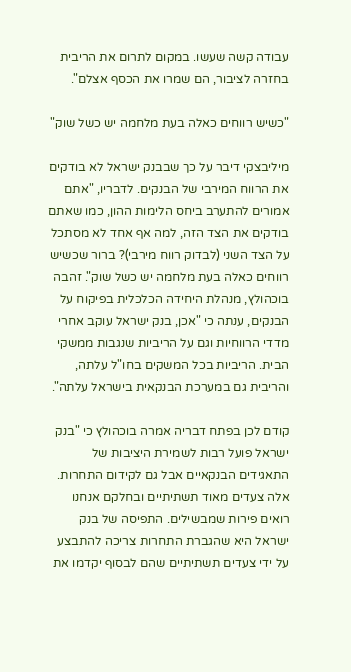עבודה קשה שעשו. במקום לתרום את הריבית בחזרה לציבור, הם שמרו את הכסף אצלם".

"כשיש רווחים כאלה בעת מלחמה יש כשל שוק"

מיליבצקי דיבר על כך שבבנק ישראל לא בודקים את הרווח המירבי של הבנקים. לדבריו, "אתם אמורים להתערב ביחס הלימות ההון, כמו שאתם בודקים את הצד הזה, למה אף אחד לא מסתכל על הצד השני (לבדוק רווח מירבי)? ברור שכשיש רווחים כאלה בעת מלחמה יש כשל שוק". זהבה בוכהולץ, מנהלת היחידה הכלכלית בפיקוח על הבנקים, ענתה כי "אכן, בנק ישראל עוקב אחרי מדדי הרווחיות וגם על הריביות שנגבות ממשקי הבית. הריביות בכל המשקים בחו"ל עלתה, והריבית גם במערכת הבנקאית בישראל עלתה".

קודם לכן בפתח דבריה אמרה בוכהולץ כי "בנק ישראל פועל רבות לשמירת היציבות של התאגידים הבנקאיים אבל גם לקידום התחרות. אלה צעדים מאוד תשתיתיים ובחלקם אנחנו רואים פירות שמבשילים. התפיסה של בנק ישראל היא שהגברת התחרות צריכה להתבצע על ידי צעדים תשתיתיים שהם לבסוף יקדמו את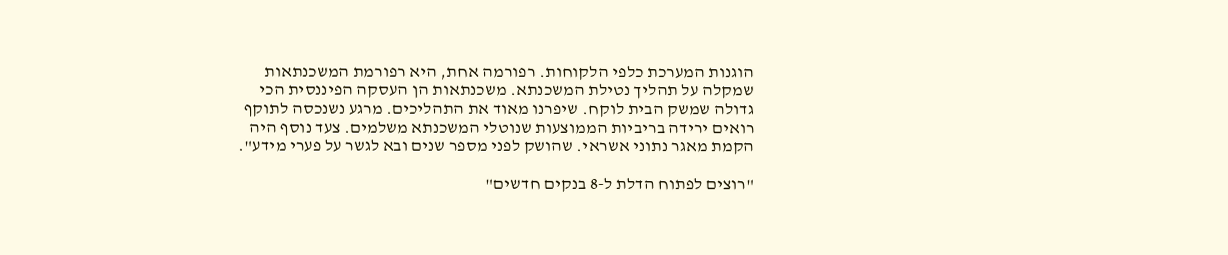הוגנות המערכת כלפי הלקוחות. רפורמה אחת, היא רפורמת המשכנתאות שמקלה על תהליך נטילת המשכנתא. משכנתאות הן העסקה הפיננסית הכי גדולה שמשק הבית לוקח. שיפרנו מאוד את התהליכים. מרגע נשנכסה לתוקף רואים ירידה בריביות הממוצעות שנוטלי המשכנתא משלמים. צעד נוסף היה הקמת מאגר נתוני אשראי. שהושק לפני מספר שנים ובא לגשר על פערי מידע".

"רוצים לפתוח הדלת ל-8 בנקים חדשים"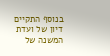בנוסף התקיים דיון של ועדת המשנה של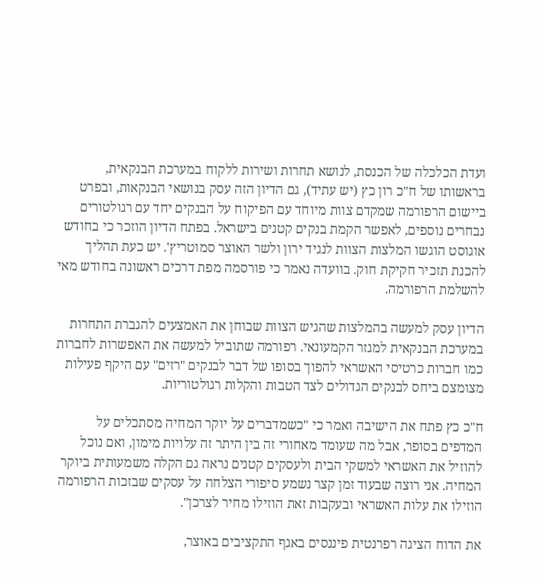ועדת הכלכלה של הכנסת, לנושא תחרות ושירות ללקוח במערכת הבנקאית, בראשותו של ח"כ רון כץ (יש עתיד), גם הדיון הזה עסק בנושאי הבנקאות, ובפרט ביישום הרפורמה שמקדם צוות מיוחד עם הפיקוח על הבנקים יחד עם רגולטורים נבחרים נוספים, לאפשר הקמת בנקים קטנים בישראל. בפתח הדיון הוזכר כי בחודש אוגוסט הוגשו המלצות הצוות לנגיד ירון ולשר האוצר סמוטריץ'. יש כעת תהליך להכנת תזכיר חקיקת חוק. בוועדה נאמר כי פורסמה מפת דרכים ראשונה בחודש מאי להשלמת הרפורמה.

הדיון עסק למעשה בהמלצות שהגיש הצוות שבוחן את האמצעים להגברת התחרות במערכת הבנקאית למגזר הקמעונאי. רפורמה שתוביל למעשה את האפשרות לחברות כמו חברות כרטיסי האשראי להפוך בסופו של דבר לבנקים "רזים" עם היקף פעילות מצומצם ביחס לבנקים הגדולים לצד הטבות והקלות רגולטוריות.

ח"כ כץ פתח את הישיבה ואמר כי "כשמדברים על יוקר המחיה מסתכלים על המדפים בסופר, אבל מה שעומד מאחורי זה בין היתר זה עלויות מימון, ואם נוכל להוזיל את האשראי למשקי הבית ולעסקים קטנים נראה גם הקלה משמעותית ביוקר המחיה. אני רוצה שבעוד זמן קצר נשמע סיפורי הצלחה על עסקים שבזכות הרפורמה הוזילו את עלות האשראי ובעקבות זאת הוזילו מחיר לצרכן".

את הדוח הציגה רפרנטית פיננסים באגף התקציבים באוצר,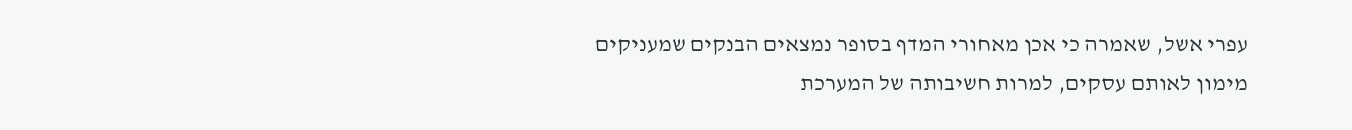עפרי אשל, שאמרה כי אכן מאחורי המדף בסופר נמצאים הבנקים שמעניקים מימון לאותם עסקים, למרות חשיבותה של המערכת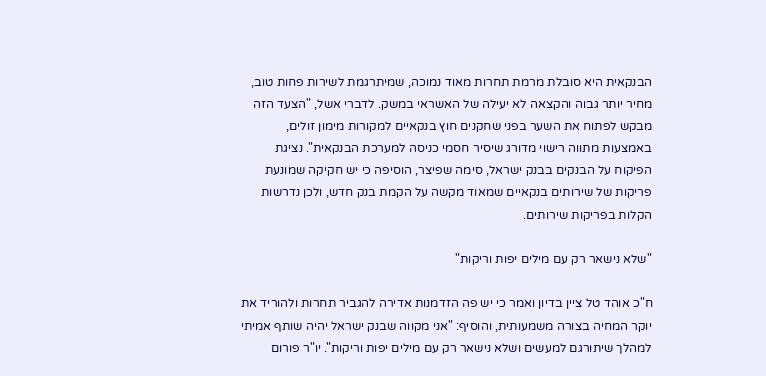הבנקאית היא סובלת מרמת תחרות מאוד נמוכה, שמיתרגמת לשירות פחות טוב, מחיר יותר גבוה והקצאה לא יעילה של האשראי במשק. לדברי אשל, "הצעד הזה מבקש לפתוח את השער בפני שחקנים חוץ בנקאיים למקורות מימון זולים, באמצעות מתווה רישוי מדורג שיסיר חסמי כניסה למערכת הבנקאית". נציגת הפיקוח על הבנקים בבנק ישראל, סימה שפיצר, הוסיפה כי יש חקיקה שמונעת פריקות של שירותים בנקאיים שמאוד מקשה על הקמת בנק חדש, ולכן נדרשות הקלות בפריקות שירותים.

"שלא נישאר רק עם מילים יפות וריקות"

ח"כ אוהד טל ציין בדיון ואמר כי יש פה הזדמנות אדירה להגביר תחרות ולהוריד את יוקר המחיה בצורה משמעותית, והוסיף: "אני מקווה שבנק ישראל יהיה שותף אמיתי למהלך שיתורגם למעשים ושלא נישאר רק עם מילים יפות וריקות". יו"ר פורום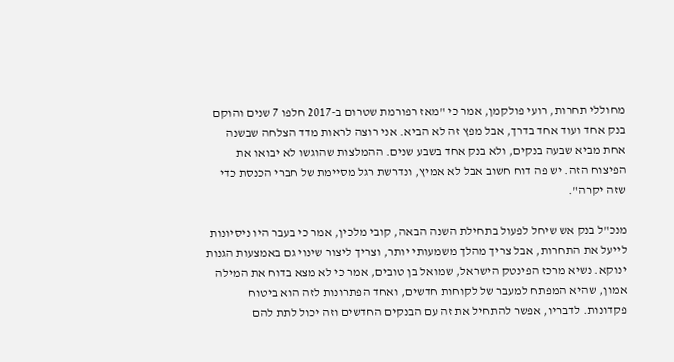מחוללי תחרות, רועי פולקמן, אמר כי "מאז רפורמת שטרום ב-2017 חלפו 7 שנים והוקם בנק אחד ועוד אחד בדרך, אבל מפץ זה לא הביא. אני רוצה לראות מדד הצלחה שבשנה אחת מביא שבעה בנקים, ולא בנק אחד בשבע שנים. ההמלצות שהוגשו לא יבואו את הפיצוח הזה. יש פה דוח חשוב אבל לא אמיץ, ונדרשת רגל מסיימת של חברי הכנסת כדי שזה יקרה".

מנכ"ל בנק אש שיחל לפעול בתחילת השנה הבאה, קובי מלכין, אמר כי בעבר היו ניסיונות לייעל את התחרות, אבל צריך מהלך משמעותי יותר, וצריך ליצור שינוי גם באמצעות הגנות ינוקא. נשיא מרכז הפינטק הישראל, שמואל בן טובים, אמר כי לא מצא בדוח את המילה אמון, שהיא המפתח למעבר של לקוחות חדשים, ואחד הפתרונות לזה הוא ביטוח פקדונות. לדבריו, אפשר להתחיל את זה עם הבנקים החדשים וזה יכול לתת להם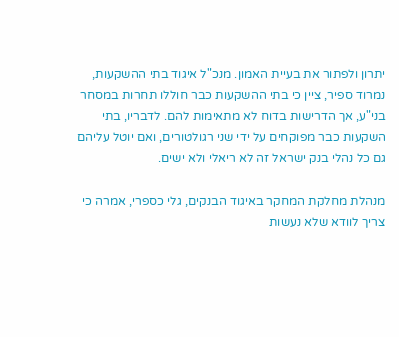יתרון ולפתור את בעיית האמון. מנכ"ל איגוד בתי ההשקעות, נמרוד ספיר, ציין כי בתי ההשקעות כבר חוללו תחרות במסחר בני"ע, אך הדרישות בדוח לא מתאימות להם. לדבריו, בתי השקעות כבר מפוקחים על ידי שני רגולטורים, ואם יוטל עליהם גם כל נהלי בנק ישראל זה לא ריאלי ולא ישים.

מנהלת מחלקת המחקר באיגוד הבנקים, גלי כספרי, אמרה כי צריך לוודא שלא נעשות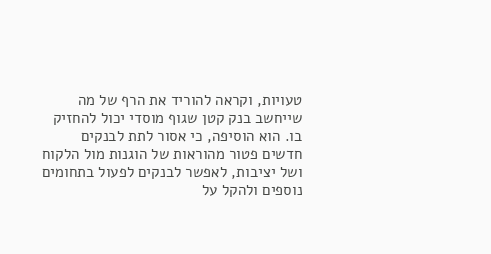טעויות, וקראה להוריד את הרף של מה שייחשב בנק קטן שגוף מוסדי יכול להחזיק בו. הוא הוסיפה, כי אסור לתת לבנקים חדשים פטור מהוראות של הוגנות מול הלקוח ושל יציבות, לאפשר לבנקים לפעול בתחומים נוספים ולהקל על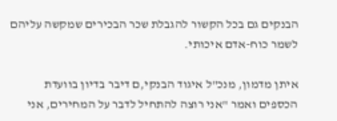הבנקים גם בכל הקשור להגבלת שכר הבכירים שמקשה עליהם לשמר כוח-אדם איכותי.

איתן מדמון, מנכ"ל איגוד הבנקי,ם דיבר בדיון בוועדת הכספים ואמר "אני רוצה להתחיל לדבר על המחירים, אני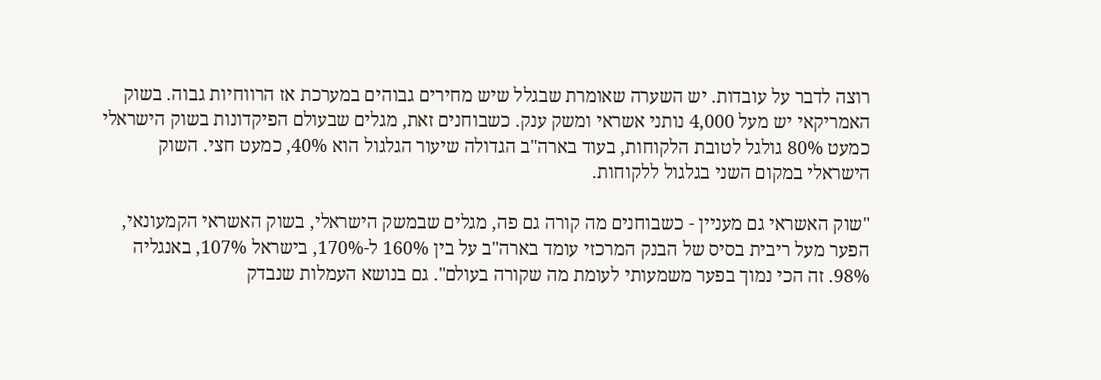רוצה לדבר על עובדות. יש השערה שאומרת שבגלל שיש מחירים גבוהים במערכת אז הרווחיות גבוה. בשוק האמריקאי יש מעל 4,000 נותני אשראי ומשק ענק. כשבוחנים זאת, מגלים שבעולם הפיקדונות בשוק הישראלי כמעט 80% גולגל לטובת הלקוחות, בעוד בארה"ב הגדולה שיעור הגלגול הוא 40%, כמעט חצי. השוק הישראלי במקום השני בגלגול ללקוחות.

"שוק האשראי גם מעניין - כשבוחנים מה קורה גם פה, מגלים שבמשק הישראלי, בשוק האשראי הקמעונאי, הפער מעל ריבית בסיס של הבנק המרכזי עומד בארה"ב על בין 160% ל-170%, בישראל 107%, באנגליה 98%. זה הכי נמוך בפער משמעותי לעומת מה שקורה בעולם". גם בנושא העמלות שנבדק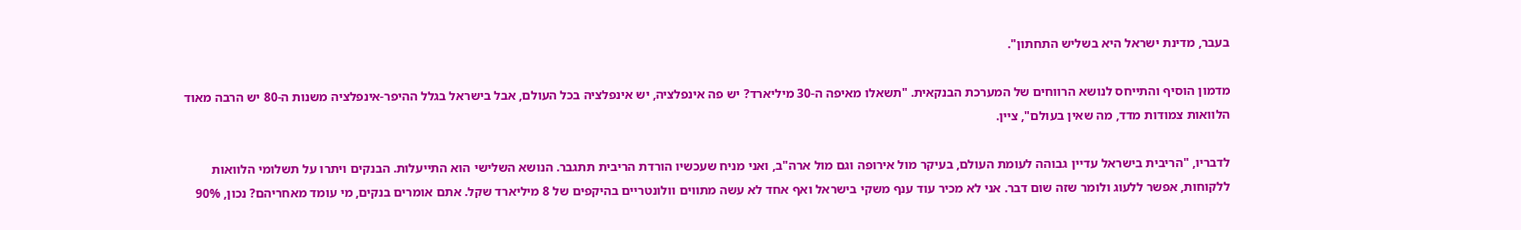בעבר, מדינת ישראל היא בשליש התחתון".

מדמון הוסיף והתייחס לנושא הרווחים של המערכת הבנקאית. "תשאלו מאיפה ה-30 מיליארד? יש פה אינפלציה, יש אינפלציה בכל העולם, אבל בישראל בגלל ההיפר-אינפלציה משנות ה-80 יש הרבה מאוד הלוואות צמודות מדד, מה שאין בעולם", ציין.

לדבריו, "הריבית בישראל עדיין גבוהה לעומת העולם, בעיקר מול אירופה וגם מול ארה"ב, ואני מניח שעכשיו הורדת הריבית תתגבר. הנושא השלישי הוא התייעלות. הבנקים ויתרו על תשלומי הלוואות ללקוחות, אפשר ללעוג ולומר שזה שום דבר. אני לא מכיר עוד ענף משקי בישראל ואף אחד לא עשה מתווים וולונטריים בהיקפים של 8 מיליארד שקל. אתם אומרים בנקים, מי עומד מאחריהם? נכון, 90%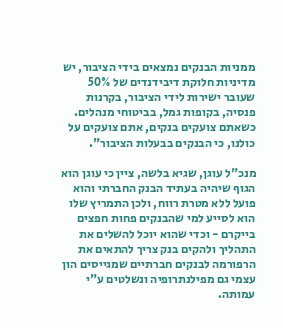ממניות הבנקים נמצאים בידי הציבור, יש מדיניות חלוקת דיבידנדים של 50% שעובר ישירות לידי הציבור, בקרנות פנסיה, בקופות גמל, בביטוחי מנהלים. כשאתם צועקים בנקים, אתם צועקים על כולנו, כי הבנקים בבעלות הציבור".

מנכ"ל עוגן, שגיא בלשה, ציין כי עוגן הוא הגוף שיהיה בעתיד הבנק החברתי והוא פועל ללא מטרת רווח, ולכן התמריץ שלו הוא לסייע למי שהבנקים פחות חפצים בייקרם - וכדי שהוא יוכל להשלים את התהליך ולהקים בנק צריך להתאים את הרפורמה לבנקים חברתיים שמגייסים הון עצמי גם מפילנתרופיה ונשלטים ע"י עמותה.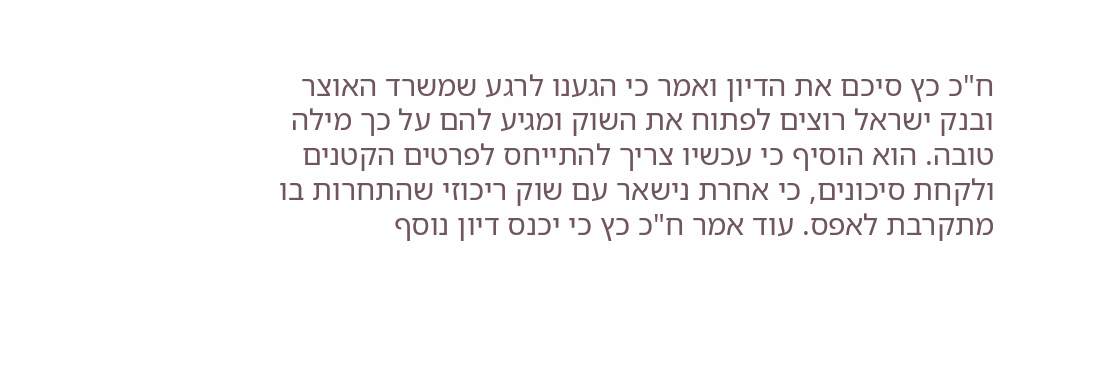ח"כ כץ סיכם את הדיון ואמר כי הגענו לרגע שמשרד האוצר ובנק ישראל רוצים לפתוח את השוק ומגיע להם על כך מילה טובה. הוא הוסיף כי עכשיו צריך להתייחס לפרטים הקטנים ולקחת סיכונים, כי אחרת נישאר עם שוק ריכוזי שהתחרות בו מתקרבת לאפס. עוד אמר ח"כ כץ כי יכנס דיון נוסף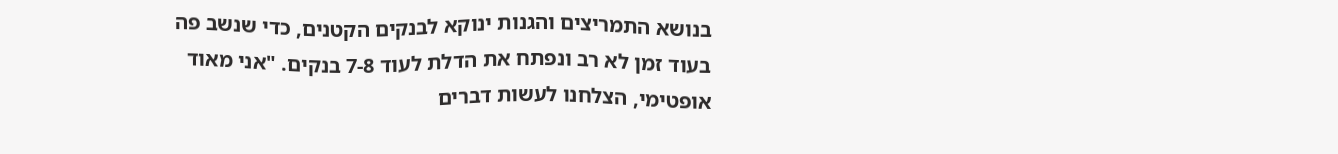בנושא התמריצים והגנות ינוקא לבנקים הקטנים, כדי שנשב פה בעוד זמן לא רב ונפתח את הדלת לעוד 7-8 בנקים. "אני מאוד אופטימי, הצלחנו לעשות דברים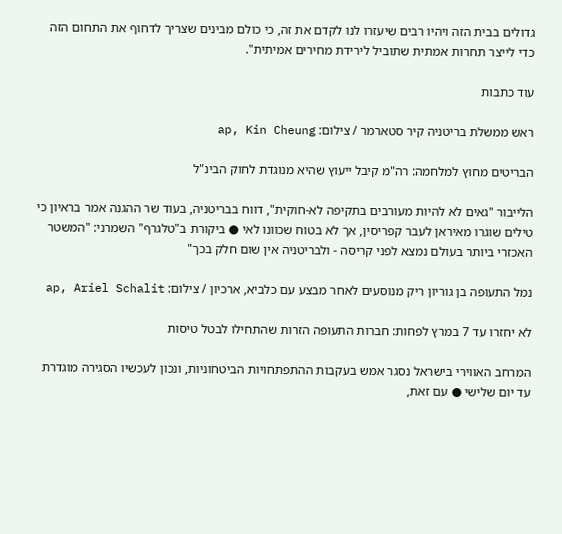גדולים בבית הזה ויהיו רבים שיעזרו לנו לקדם את זה, כי כולם מבינים שצריך לדחוף את התחום הזה כדי לייצר תחרות אמתית שתוביל לירידת מחירים אמיתית".

עוד כתבות

ראש ממשלת בריטניה קיר סטארמר / צילום: ap, Kin Cheung

הבריטים מחוץ למלחמה: רה"מ קיבל ייעוץ שהיא מנוגדת לחוק הבינ"ל

הלייבור "גאים לא להיות מעורבים בתקיפה לא-חוקית", דווח בבריטניה, בעוד שר ההגנה אמר בראיון כי טילים שוגרו מאיראן לעבר קפריסין, אך לא בטוח שכוונו לאי ● ביקורת ב"טלגרף" השמרני: "המשטר האכזרי ביותר בעולם נמצא לפני קריסה - ולבריטניה אין שום חלק בכך"

נמל התעופה בן גוריון ריק מנוסעים לאחר מבצע עם כלביא, ארכיון / צילום: ap, Ariel Schalit

לא יחזרו עד 7 במרץ לפחות: חברות התעופה הזרות שהתחילו לבטל טיסות

המרחב האווירי בישראל נסגר אמש בעקבות ההתפתחויות הביטחוניות, ונכון לעכשיו הסגירה מוגדרת עד יום שלישי ● עם זאת,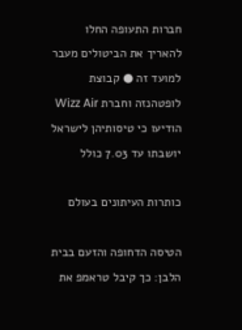חברות התעופה החלו להאריך את הביטולים מעבר למועד זה ● קבוצת לופטהנזה וחברת Wizz Air הודיעו כי טיסותיהן לישראל יושבתו עד 7.03 כולל

כותרות העיתונים בעולם

הטיסה הדחופה והזעם בבית הלבן: כך קיבל טראמפ את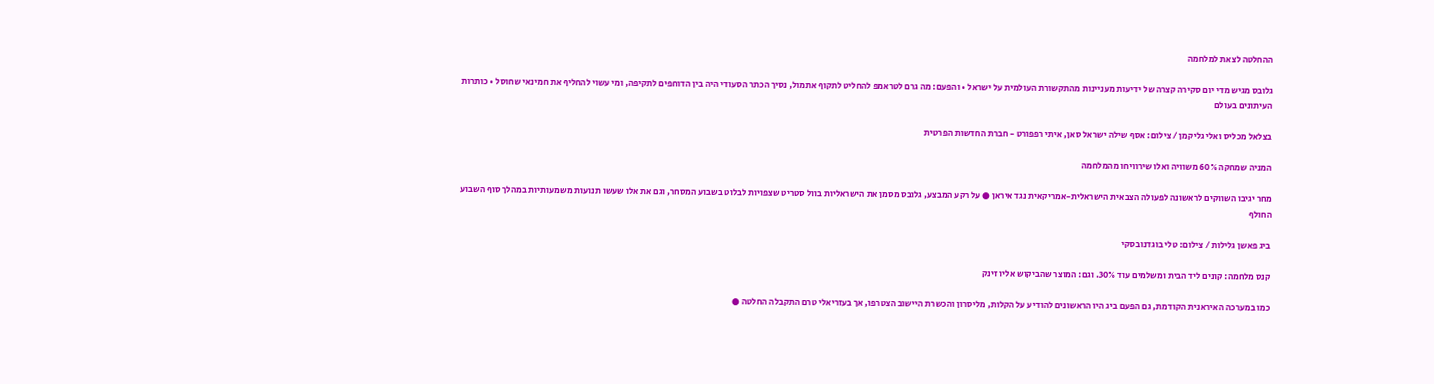ההחלטה לצאת למלחמה

גלובס מגיש מדי יום סקירה קצרה של ידיעות מעניינות מהתקשורת העולמית על ישראל • והפעם: מה גרם לטראמפ להחליט לתקוף אתמול, נסיך הכתר הסעודי היה בין הדוחפים לתקיפה, ומי עשוי להחליף את חמינאי שחוסל • כותרות העיתונים בעולם

בצלאל מכליס ואלי גליקמן / צילום: אסף שילה ישראל סאן, איתי רפפורט - חברת החדשות הפרטית

המניה שמחקה 60% משוויה ואלו שירוויחו מהמלחמה

מחר יגיבו השווקים לראשונה לפעולה הצבאית הישראלית-אמריקאית נגד איראן ● על רקע המבצע, גלובס מסמן את הישראליות בוול סטריט שצפויות לבלוט בשבוע המסחר, וגם את אלו שעשו תנועות משמעותיות במהלך סוף השבוע החולף

ביג פאשן גלילות / צילום: טלי בוגדנובסקי

קנס מלחמה: קונים ליד הבית ומשלמים עוד 30%. וגם: המוצר שהביקוש אליו זינק

כמו במערכה האיראנית הקודמת, גם הפעם ביג היו הראשונים להודיע על הקלות, מליסרון והכשרת היישוב הצטרפו, אך בעזריאלי טרם התקבלה החלטה ●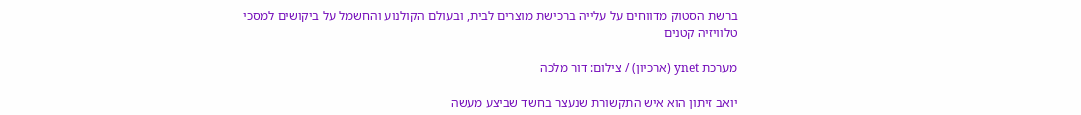ברשת הסטוק מדווחים על עלייה ברכישת מוצרים לבית, ובעולם הקולנוע והחשמל על ביקושים למסכי טלוויזיה קטנים

מערכת ynet (ארכיון) / צילום: דור מלכה

יואב זיתון הוא איש התקשורת שנעצר בחשד שביצע מעשה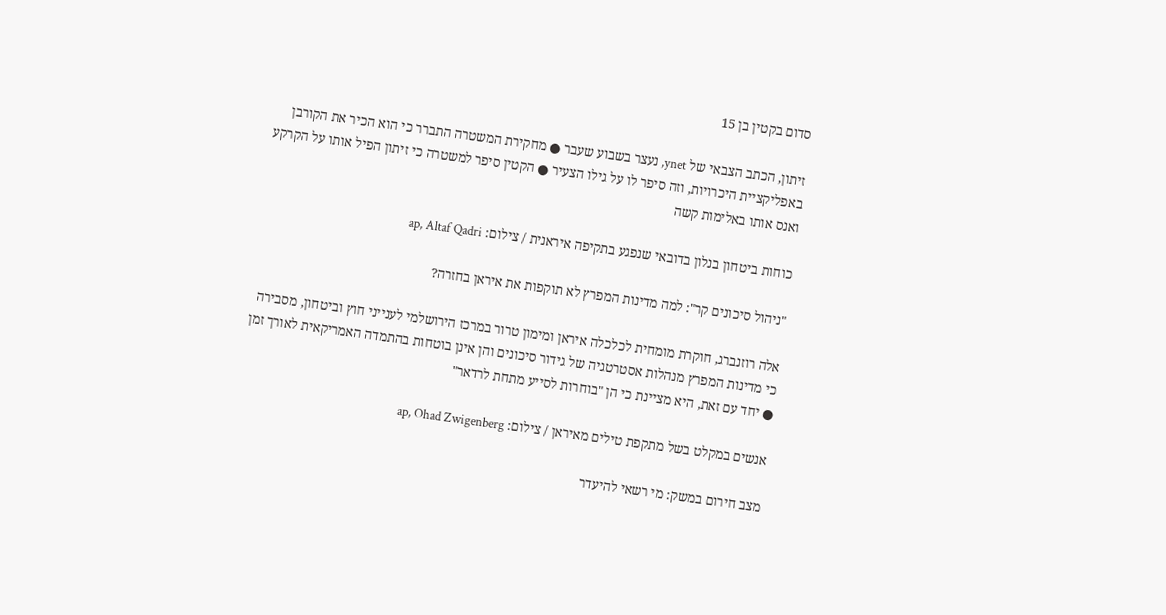סדום בקטין בן 15

זיתון, הכתב הצבאי של ynet, נעצר בשבוע שעבר ● מחקירת המשטרה התברר כי הוא הכיר את הקורבן באפליקציית היכרויות, וזה סיפר לו על גילו הצעיר ● הקטין סיפר למשטרה כי זיתון הפיל אותו על הקרקע ואנס אותו באלימות קשה

כוחות ביטחון בנלון בדובאי שנפגע בתקיפה איראנית / צילום: ap, Altaf Qadri

"ניהול סיכונים קר": למה מדינות המפרץ לא תוקפות את איראן בחזרה?

אלה רוזנברג, חוקרת מומחית לכלכלה איראן ומימון טרור במרכז הירושלמי לענייני חוץ וביטחון, מסבירה כי מדינות המפרץ מנהלות אסטרטגיה של גידור סיכונים והן אינן בוטחות בהתמדה האמריקאית לאורך זמן ● יחד עם זאת, היא מציינת כי הן "בוחרות לסייע מתחת לרדאר"

אנשים במקלט בשל מתקפת טילים מאיראן / צילום: ap, Ohad Zwigenberg

מצב חירום במשק: מי רשאי להיעדר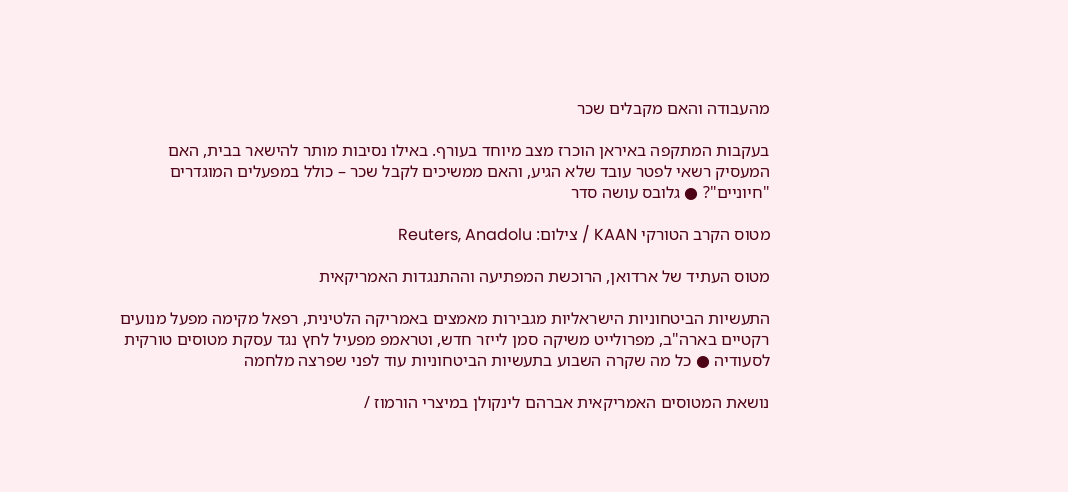מהעבודה והאם מקבלים שכר

בעקבות המתקפה באיראן הוכרז מצב מיוחד בעורף. באילו נסיבות מותר להישאר בבית, האם המעסיק רשאי לפטר עובד שלא הגיע, והאם ממשיכים לקבל שכר – כולל במפעלים המוגדרים "חיוניים"? ● גלובס עושה סדר

מטוס הקרב הטורקי KAAN / צילום: Reuters, Anadolu

מטוס העתיד של ארדואן, הרוכשת המפתיעה וההתנגדות האמריקאית

התעשיות הביטחוניות הישראליות מגבירות מאמצים באמריקה הלטינית, רפאל מקימה מפעל מנועים רקטיים בארה"ב, מפרולייט משיקה סמן לייזר חדש, וטראמפ מפעיל לחץ נגד עסקת מטוסים טורקית לסעודיה ● כל מה שקרה השבוע בתעשיות הביטחוניות עוד לפני שפרצה מלחמה

נושאת המטוסים האמריקאית אברהם לינקולן במיצרי הורמוז /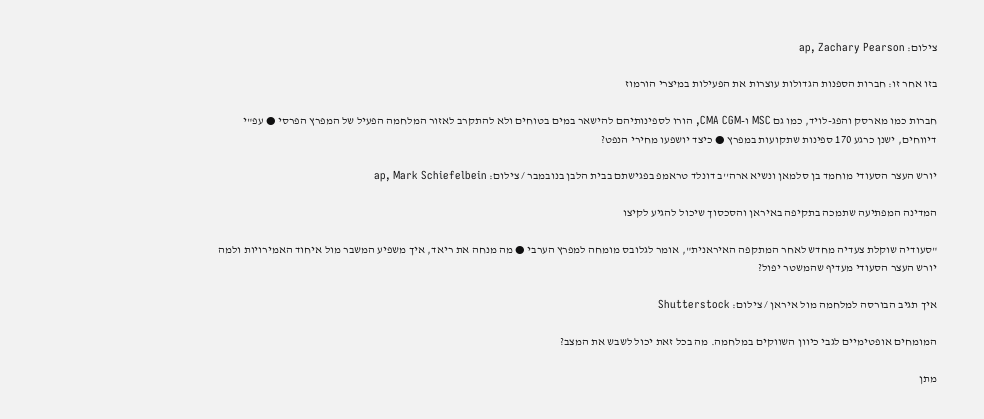צילום: ap, Zachary Pearson

בזו אחר זו: חברות הספנות הגדולות עוצרות את הפעילות במיצרי הורמוז

חברות כמו מארסק והפג-לויד, כמו גם MSC ו-CMA CGM, הורו לספינותיהם להישאר במים בטוחים ולא להתקרב לאזור המלחמה הפעיל של המפרץ הפרסי ● עפ"י דיווחים, ישנן כרגע 170 ספינות שתקועות במפרץ ● כיצד יושפעו מחירי הנפט?

יורש העצר הסעודי מוחמד בן סלמאן ונשיא ארה''ב דונלד טראמפ בפגישתם בבית הלבן בנובמבר / צילום: ap, Mark Schiefelbein

המדינה המפתיעה שתמכה בתקיפה באיראן והסכסוך שיכול להגיע לקיצו

"סעודיה שוקלת צעדיה מחדש לאחר המתקפה האיראנית", אומר לגלובס מומחה למפרץ הערבי ● מה מנחה את ריאד, איך משפיע המשבר מול איחוד האמירויות ולמה יורש העצר הסעודי מעדיף שהמשטר יפול?

איך תגיב הבורסה למלחמה מול איראן / צילום: Shutterstock

המומחים אופטימיים לגבי כיוון השווקים במלחמה. מה בכל זאת יכול לשבש את המצב?

מתן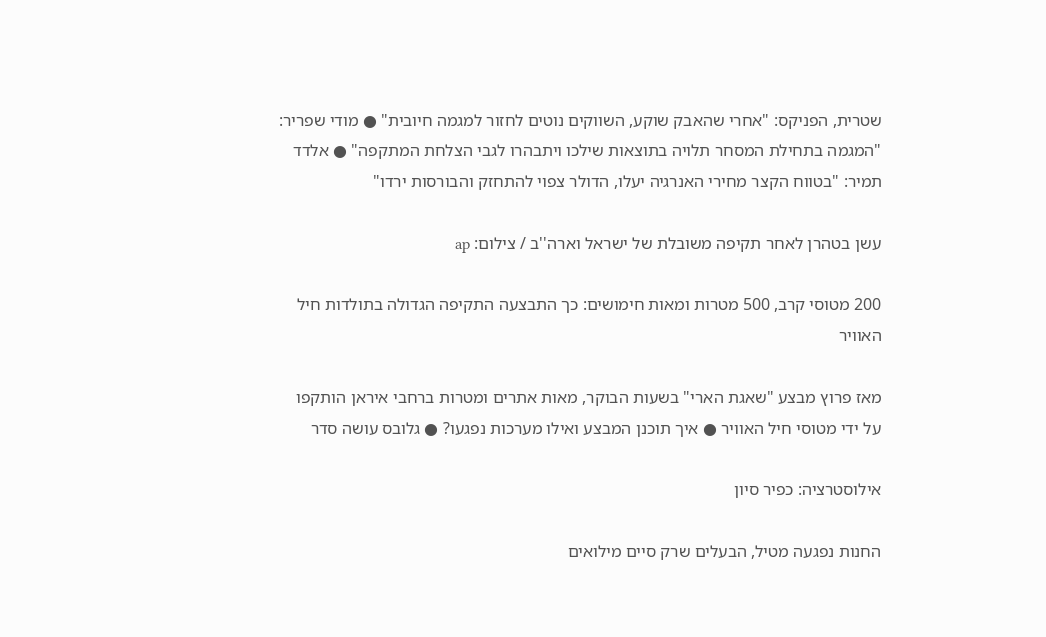שטרית, הפניקס: "אחרי שהאבק שוקע, השווקים נוטים לחזור למגמה חיובית" ● מודי שפריר: "המגמה בתחילת המסחר תלויה בתוצאות שילכו ויתבהרו לגבי הצלחת המתקפה" ● אלדד תמיר: "בטווח הקצר מחירי האנרגיה יעלו, הדולר צפוי להתחזק והבורסות ירדו"

עשן בטהרן לאחר תקיפה משובלת של ישראל וארה''ב / צילום: ap

200 מטוסי קרב, 500 מטרות ומאות חימושים: כך התבצעה התקיפה הגדולה בתולדות חיל האוויר

מאז פרוץ מבצע "שאגת הארי" בשעות הבוקר, מאות אתרים ומטרות ברחבי איראן הותקפו על ידי מטוסי חיל האוויר ● איך תוכנן המבצע ואילו מערכות נפגעו? ● גלובס עושה סדר

אילוסטרציה: כפיר סיון

החנות נפגעה מטיל, הבעלים שרק סיים מילואים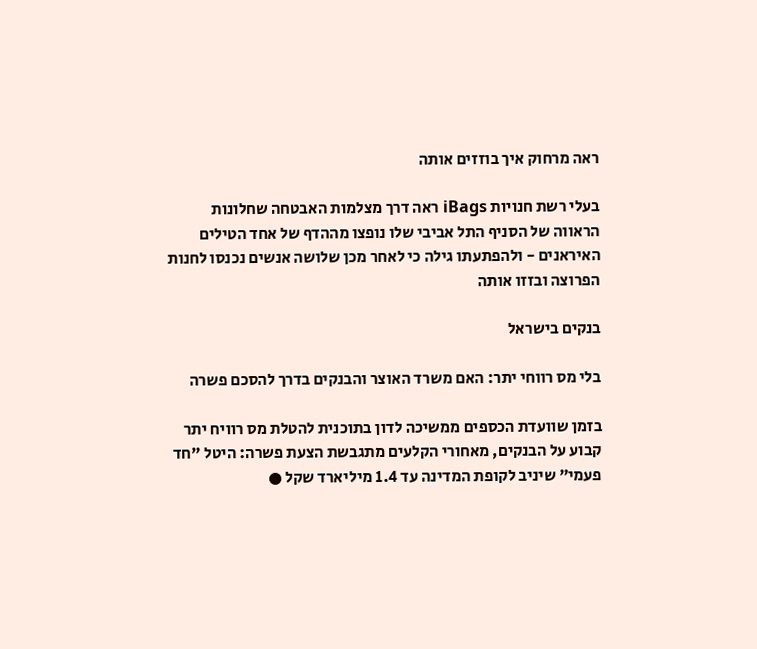ראה מרחוק איך בוזזים אותה

בעלי רשת חנויות iBags ראה דרך מצלמות האבטחה שחלונות הראווה של הסניף התל אביבי שלו נופצו מההדף של אחד הטילים האיראנים - ולהפתעתו גילה כי לאחר מכן שלושה אנשים נכנסו לחנות הפרוצה ובזזו אותה

בנקים בישראל

בלי מס רווחי יתר: האם משרד האוצר והבנקים בדרך להסכם פשרה

בזמן שוועדת הכספים ממשיכה לדון בתוכנית להטלת מס רוויח יתר קבוע על הבנקים, מאחורי הקלעים מתגבשת הצעת פשרה: היטל "חד פעמי" שיניב לקופת המדינה עד 1.4 מיליארד שקל ●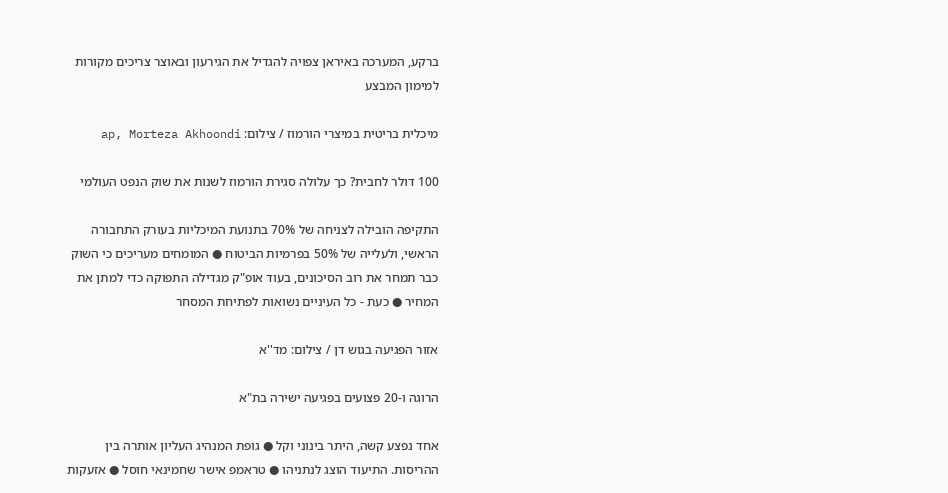ברקע, המערכה באיראן צפויה להגדיל את הגירעון ובאוצר צריכים מקורות למימון המבצע

מיכלית בריטית במיצרי הורמוז / צילום: ap, Morteza Akhoondi

100 דולר לחבית? כך עלולה סגירת הורמוז לשנות את שוק הנפט העולמי

התקיפה הובילה לצניחה של 70% בתנועת המיכליות בעורק התחבורה הראשי, ולעלייה של 50% בפרמיות הביטוח ● המומחים מעריכים כי השוק כבר תמחר את רוב הסיכונים, בעוד אופ"ק מגדילה התפוקה כדי למתן את המחיר ● כעת - כל העיניים נשואות לפתיחת המסחר

אזור הפגיעה בגוש דן / צילום: מד''א

הרוגה ו-20 פצועים בפגיעה ישירה בת"א

אחד נפצע קשה, היתר בינוני וקל ● גופת המנהיג העליון אותרה בין ההריסות. התיעוד הוצג לנתניהו ● טראמפ אישר שחמינאי חוסל ● אזעקות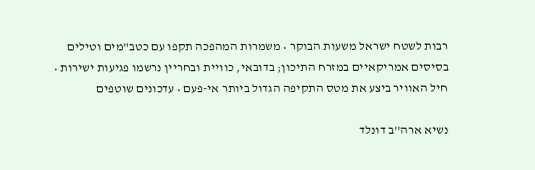רבות לשטח ישראל משעות הבוקר • משמרות המהפכה תקפו עם כטב"מים וטילים בסיסים אמריקאיים במזרח התיכון; בדובאי, כוויית ובחריין נרשמו פגיעות ישירות • חיל האוויר ביצע את מטס התקיפה הגדול ביותר אי-פעם • עדכונים שוטפים

נשיא ארה''ב דונלד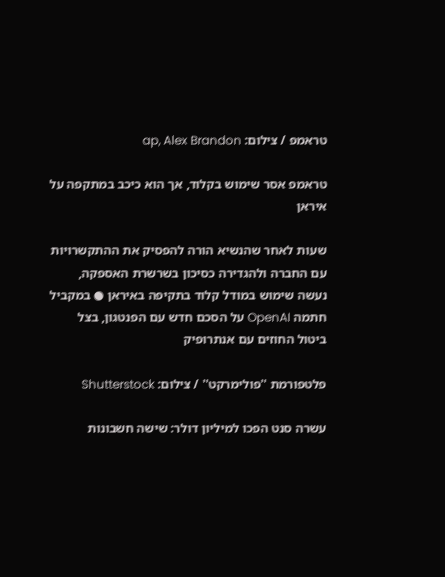טראמפ / צילום: ap, Alex Brandon

טראמפ אסר שימוש בקלוד, אך הוא כיכב במתקפה על איראן

שעות לאחר שהנשיא הורה להפסיק את ההתקשרויות עם החברה ולהגדירה כסיכון בשרשרת האספקה, נעשה שימוש במודל קלוד בתקיפה באיראן ● במקביל חתמה OpenAI על הסכם חדש עם הפנטגון, בצל ביטול החוזים עם אנתרופיק

פלטפורמת ''פולימרקט'' / צילום: Shutterstock

עשרה סנט הפכו למיליון דולר: שישה חשבונות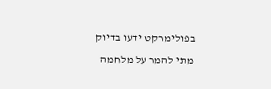בפולימרקט ידעו בדיוק מתי להמר על מלחמה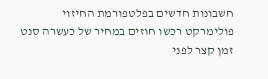חשבונות חדשים בפלטפורמת החיזוי פולימרקט רכשו חוזים במחיר של כעשרה סנט זמן קצר לפני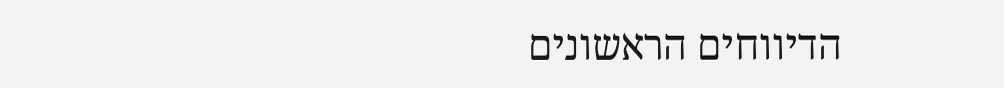הדיווחים הראשונים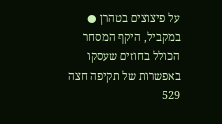על פיצוצים בטהרן ● במקביל, היקף המסחר הכולל בחוזים שעסקו באפשרות של תקיפה חצה 529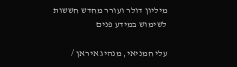מיליון דולר ועורר מחדש חששות לשימוש במידע פנים

עלי חמניאי, מנהיג איראן /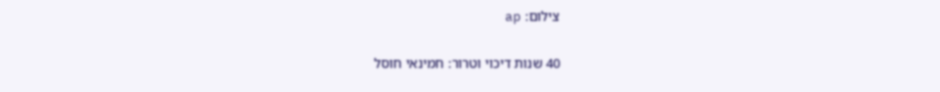צילום: ap

40 שנות דיכוי וטרור: חמינאי חוסל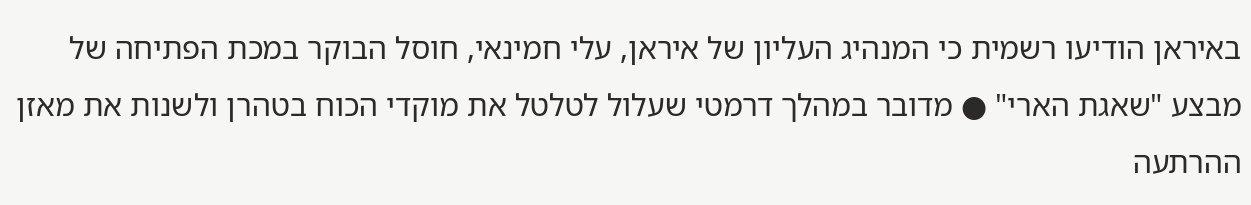באיראן הודיעו רשמית כי המנהיג העליון של איראן, עלי חמינאי, חוסל הבוקר במכת הפתיחה של מבצע "שאגת הארי" ● מדובר במהלך דרמטי שעלול לטלטל את מוקדי הכוח בטהרן ולשנות את מאזן ההרתעה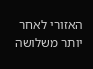האזורי לאחר יותר משלושה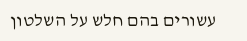עשורים בהם חלש על השלטון